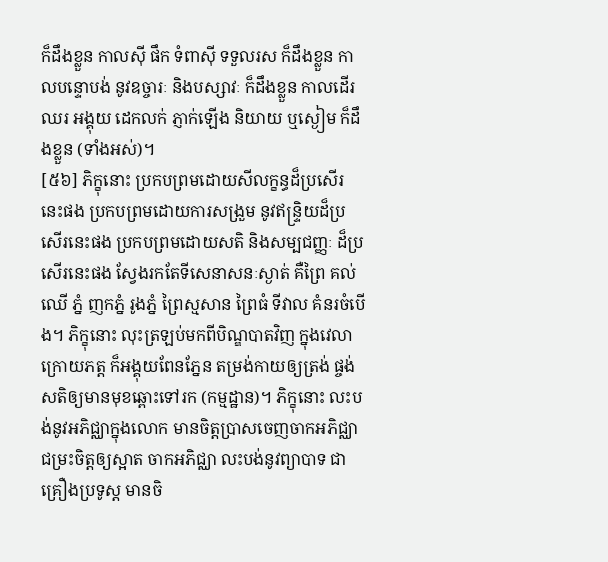ក៏ដឹងខ្លួន កាលស៊ី ផឹក ទំពាស៊ី ទទួលរស ក៏ដឹងខ្លួន កាលបន្ទោបង់ នូវឧច្ចារៈ និងបស្សាវៈ ក៏ដឹងខ្លួន កាលដើរ ឈរ អង្គុយ ដេកលក់ ភ្ញាក់ឡើង និយាយ ឬស្ងៀម ក៏ដឹងខ្លួន (ទាំងអស់)។
[៥៦] ភិក្ខុនោះ ប្រកបព្រមដោយសីលក្ខន្ធដ៏ប្រសើរនេះផង ប្រកបព្រមដោយការសង្រួម នូវឥន្ទ្រិយដ៏ប្រសើរនេះផង ប្រកបព្រមដោយសតិ និងសម្បជញ្ញៈ ដ៏ប្រសើរនេះផង ស្វែងរកតែទីសេនាសនៈស្ងាត់ គឺព្រៃ គល់ឈើ ភ្នំ ញកភ្នំ រូងភ្នំ ព្រៃស្មសាន ព្រៃធំ ទីវាល គំនរចំបើង។ ភិក្ខុនោះ លុះត្រឡប់មកពីបិណ្ឌបាតវិញ ក្នុងវេលាក្រោយភត្ត ក៏អង្គុយពែនភ្នែន តម្រង់កាយឲ្យត្រង់ ផ្ចង់សតិឲ្យមានមុខឆ្ពោះទៅរក (កម្មដ្ឋាន)។ ភិក្ខុនោះ លះបង់នូវអភិជ្ឈាក្នុងលោក មានចិត្តប្រាសចេញចាកអភិជ្ឈា ជម្រះចិត្តឲ្យស្អាត ចាកអភិជ្ឈា លះបង់នូវព្យាបាទ ជាគ្រឿងប្រទូស្ត មានចិ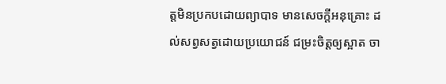ត្តមិនប្រកបដោយព្យាបាទ មានសេចក្តីអនុគ្រោះ ដល់សព្វសត្វដោយប្រយោជន៍ ជម្រះចិត្តឲ្យស្អាត ចា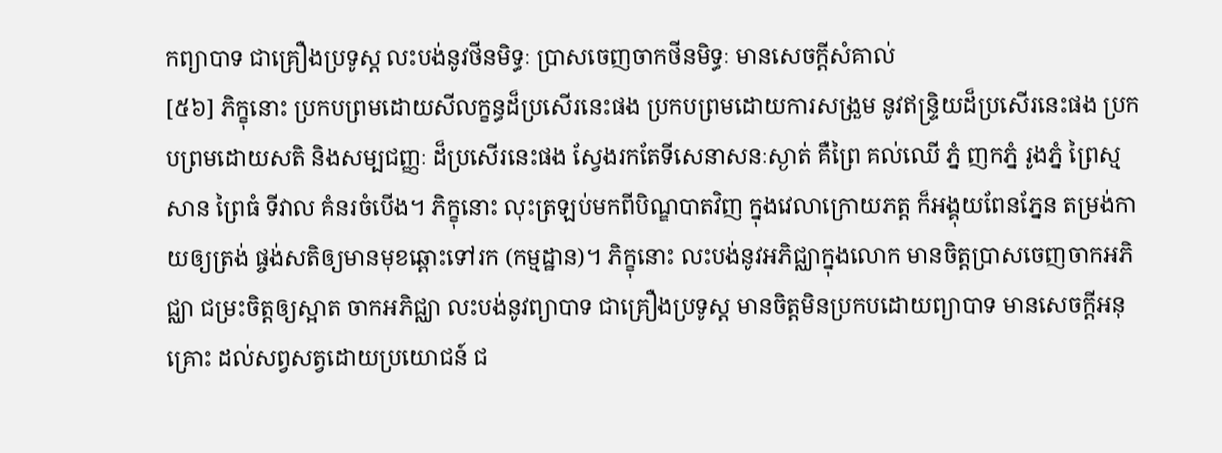កព្យាបាទ ជាគ្រឿងប្រទូស្ត លះបង់នូវថីនមិទ្ធៈ ប្រាសចេញចាកថីនមិទ្ធៈ មានសេចក្តីសំគាល់
[៥៦] ភិក្ខុនោះ ប្រកបព្រមដោយសីលក្ខន្ធដ៏ប្រសើរនេះផង ប្រកបព្រមដោយការសង្រួម នូវឥន្ទ្រិយដ៏ប្រសើរនេះផង ប្រកបព្រមដោយសតិ និងសម្បជញ្ញៈ ដ៏ប្រសើរនេះផង ស្វែងរកតែទីសេនាសនៈស្ងាត់ គឺព្រៃ គល់ឈើ ភ្នំ ញកភ្នំ រូងភ្នំ ព្រៃស្មសាន ព្រៃធំ ទីវាល គំនរចំបើង។ ភិក្ខុនោះ លុះត្រឡប់មកពីបិណ្ឌបាតវិញ ក្នុងវេលាក្រោយភត្ត ក៏អង្គុយពែនភ្នែន តម្រង់កាយឲ្យត្រង់ ផ្ចង់សតិឲ្យមានមុខឆ្ពោះទៅរក (កម្មដ្ឋាន)។ ភិក្ខុនោះ លះបង់នូវអភិជ្ឈាក្នុងលោក មានចិត្តប្រាសចេញចាកអភិជ្ឈា ជម្រះចិត្តឲ្យស្អាត ចាកអភិជ្ឈា លះបង់នូវព្យាបាទ ជាគ្រឿងប្រទូស្ត មានចិត្តមិនប្រកបដោយព្យាបាទ មានសេចក្តីអនុគ្រោះ ដល់សព្វសត្វដោយប្រយោជន៍ ជ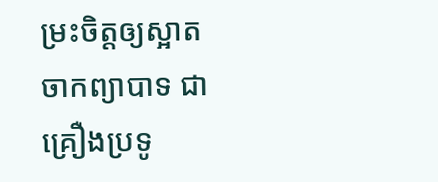ម្រះចិត្តឲ្យស្អាត ចាកព្យាបាទ ជាគ្រឿងប្រទូ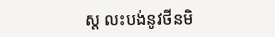ស្ត លះបង់នូវថីនមិ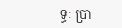ទ្ធៈ ប្រា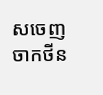សចេញចាកថីន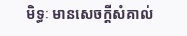មិទ្ធៈ មានសេចក្តីសំគាល់